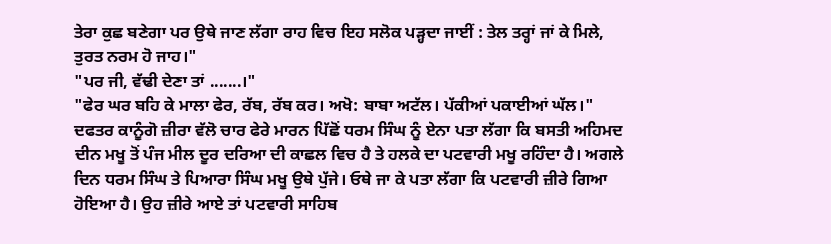ਤੇਰਾ ਕੁਛ ਬਣੇਗਾ ਪਰ ਉਥੇ ਜਾਣ ਲੱਗਾ ਰਾਹ ਵਿਚ ਇਹ ਸਲੋਕ ਪੜ੍ਹਦਾ ਜਾਈਂ : ਤੇਲ ਤਰ੍ਹਾਂ ਜਾਂ ਕੇ ਮਿਲੇ, ਤੁਰਤ ਨਰਮ ਹੋ ਜਾਹ।"
"ਪਰ ਜੀ, ਵੱਢੀ ਦੇਣਾ ਤਾਂ .......।"
"ਫੇਰ ਘਰ ਬਹਿ ਕੇ ਮਾਲਾ ਫੇਰ, ਰੱਬ, ਰੱਬ ਕਰ। ਅਖੋ: ਬਾਬਾ ਅਟੱਲ। ਪੱਕੀਆਂ ਪਕਾਈਆਂ ਘੱਲ।"
ਦਫਤਰ ਕਾਨੂੰਗੋ ਜ਼ੀਰਾ ਵੱਲੋ ਚਾਰ ਫੇਰੇ ਮਾਰਨ ਪਿੱਛੋਂ ਧਰਮ ਸਿੰਘ ਨੂੰ ਏਨਾ ਪਤਾ ਲੱਗਾ ਕਿ ਬਸਤੀ ਅਹਿਮਦ ਦੀਨ ਮਖੂ ਤੋਂ ਪੰਜ ਮੀਲ ਦੂਰ ਦਰਿਆ ਦੀ ਕਾਛਲ ਵਿਚ ਹੈ ਤੇ ਹਲਕੇ ਦਾ ਪਟਵਾਰੀ ਮਖੂ ਰਹਿੰਦਾ ਹੈ। ਅਗਲੇ ਦਿਨ ਧਰਮ ਸਿੰਘ ਤੇ ਪਿਆਰਾ ਸਿੰਘ ਮਖੂ ਉਥੇ ਪੁੱਜੇ। ਓਥੇ ਜਾ ਕੇ ਪਤਾ ਲੱਗਾ ਕਿ ਪਟਵਾਰੀ ਜ਼ੀਰੇ ਗਿਆ ਹੋਇਆ ਹੈ। ਉਹ ਜ਼ੀਰੇ ਆਏ ਤਾਂ ਪਟਵਾਰੀ ਸਾਹਿਬ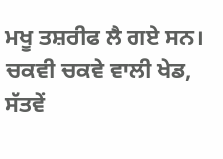ਮਖੂ ਤਸ਼ਰੀਫ ਲੈ ਗਏ ਸਨ। ਚਕਵੀ ਚਕਵੇ ਵਾਲੀ ਖੇਡ, ਸੱਤਵੇਂ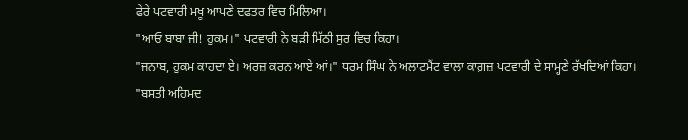ਫੇਰੇ ਪਟਵਾਰੀ ਮਖੂ ਆਪਣੇ ਦਫਤਰ ਵਿਚ ਮਿਲਿਆ।
"ਆਓ ਬਾਬਾ ਜੀ! ਹੁਕਮ।" ਪਟਵਾਰੀ ਨੇ ਬੜੀ ਮਿੱਠੀ ਸੁਰ ਵਿਚ ਕਿਹਾ।
"ਜਨਾਬ, ਹੁਕਮ ਕਾਹਦਾ ਏ। ਅਰਜ਼ ਕਰਨ ਆਏ ਆਂ।" ਧਰਮ ਸਿੰਘ ਨੇ ਅਲਾਟਮੈਂਟ ਵਾਲਾ ਕਾਗ਼ਜ਼ ਪਟਵਾਰੀ ਦੇ ਸਾਮ੍ਹਣੇ ਰੱਖਦਿਆਂ ਕਿਹਾ।
"ਬਸਤੀ ਅਹਿਮਦ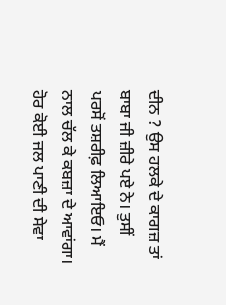ਦੀਨ ? ਉਸ ਹਲਕੇ ਦੇ ਕਾਗਜ਼ ਤਾਂ ਬਾਬਾ ਜੀ ਜ਼ੀਰੇ ਪਏ ਨੇ। ਤੁਸੀਂ ਪਰਸੋਂ ਤਸ਼ਰੀਫ਼ ਲਿਆਇਓ। ਮੈਂ ਨਾਲ ਚੱਲ ਕੇ ਕਬਜ਼ਾ ਦੇ ਆਵਾਂਗਾ। ਹੋਰ ਕੋਈ ਜਲ ਪਾਣੀ ਦੀ ਸੇਵਾ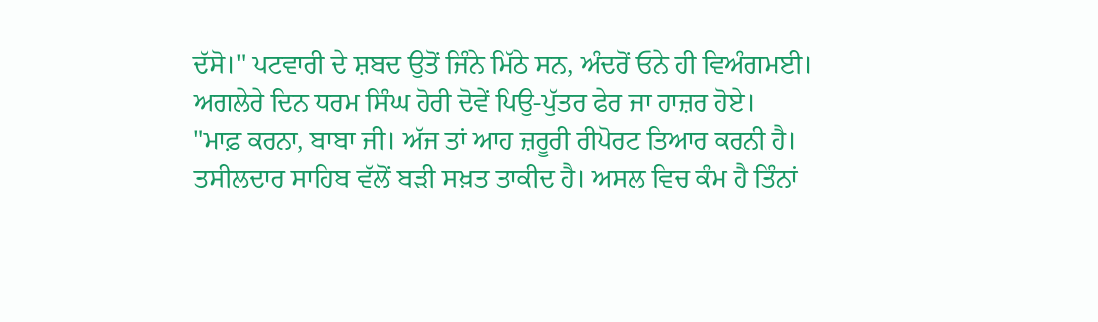ਦੱਸੋ।" ਪਟਵਾਰੀ ਦੇ ਸ਼ਬਦ ਉਤੋਂ ਜਿੰਨੇ ਮਿੱਠੇ ਸਨ, ਅੰਦਰੋਂ ਓਨੇ ਹੀ ਵਿਅੰਗਮਈ।
ਅਗਲੇਰੇ ਦਿਨ ਧਰਮ ਸਿੰਘ ਹੋਰੀ ਦੋਵੇਂ ਪਿਉ-ਪੁੱਤਰ ਫੇਰ ਜਾ ਹਾਜ਼ਰ ਹੋਏ।
"ਮਾਫ਼ ਕਰਨਾ, ਬਾਬਾ ਜੀ। ਅੱਜ ਤਾਂ ਆਹ ਜ਼ਰੂਰੀ ਰੀਪੋਰਟ ਤਿਆਰ ਕਰਨੀ ਹੈ। ਤਸੀਲਦਾਰ ਸਾਹਿਬ ਵੱਲੋਂ ਬੜੀ ਸਖ਼ਤ ਤਾਕੀਦ ਹੈ। ਅਸਲ ਵਿਚ ਕੰਮ ਹੈ ਤਿੰਨਾਂ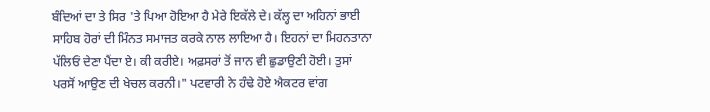ਬੰਦਿਆਂ ਦਾ ਤੇ ਸਿਰ 'ਤੇ ਪਿਆ ਹੋਇਆ ਹੈ ਮੇਰੇ ਇਕੱਲੇ ਦੇ। ਕੱਲ੍ਹ ਦਾ ਅਹਿਨਾਂ ਭਾਈ ਸਾਹਿਬ ਹੋਰਾਂ ਦੀ ਮਿੰਨਤ ਸਮਾਜਤ ਕਰਕੇ ਨਾਲ ਲਾਇਆ ਹੈ। ਇਹਨਾਂ ਦਾ ਮਿਹਨਤਾਨਾ ਪੱਲਿਓਂ ਦੇਣਾ ਪੈਂਦਾ ਏ। ਕੀ ਕਰੀਏ। ਅਫ਼ਸਰਾਂ ਤੋਂ ਜਾਨ ਵੀ ਛੁਡਾਉਣੀ ਹੋਈ। ਤੁਸਾਂ ਪਰਸੋਂ ਆਉਣ ਦੀ ਖੇਚਲ ਕਰਨੀ।" ਪਟਵਾਰੀ ਨੇ ਹੰਢੇ ਹੋਏ ਐਕਟਰ ਵਾਂਗ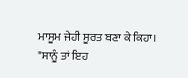ਮਾਸੂਮ ਜੇਹੀ ਸੂਰਤ ਬਣਾ ਕੇ ਕਿਹਾ।
"ਸਾਨੂੰ ਤਾਂ ਇਹ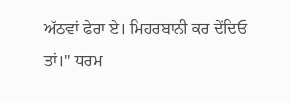ਅੱਠਵਾਂ ਫੇਰਾ ਏ। ਮਿਹਰਬਾਨੀ ਕਰ ਦੇਂਦਿਓ ਤਾਂ।" ਧਰਮ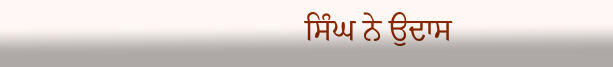ਸਿੰਘ ਨੇ ਉਦਾਸ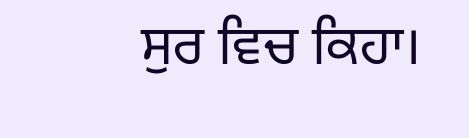ਸੁਰ ਵਿਚ ਕਿਹਾ।